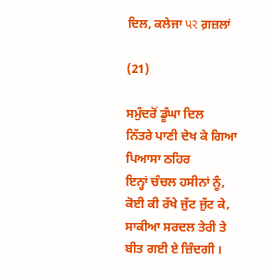ਦਿਲ, ਕਲੇਜਾ પર ਗ਼ਜ਼ਲਾਂ

(21)

ਸਮੁੰਦਰੋਂ ਡੂੰਘਾ ਦਿਲ
ਨਿੱਤਰੇ ਪਾਣੀ ਦੇਖ ਕੇ ਗਿਆ ਪਿਆਸਾ ਠਹਿਰ
ਇਨ੍ਹਾਂ ਚੰਚਲ ਹਸੀਨਾਂ ਨੂੰ, ਕੋਈ ਕੀ ਰੱਖੇ ਜੁੱਟ ਜੁੱਟ ਕੇ,
ਸਾਕੀਆ ਸਰਦਲ ਤੇਰੀ ਤੇ ਬੀਤ ਗਈ ਏ ਜ਼ਿੰਦਗੀ ।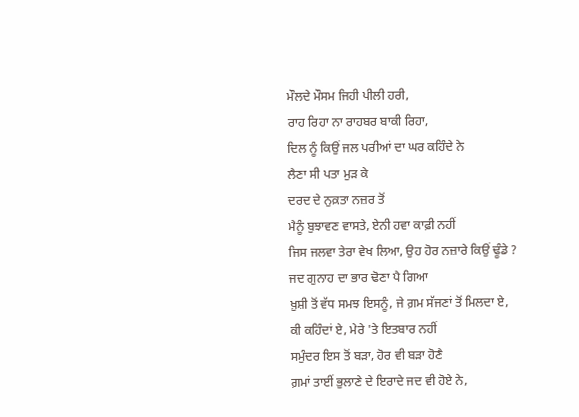ਮੌਲਦੇ ਮੌਸਮ ਜਿਹੀ ਪੀਲੀ ਹਰੀ,
ਰਾਹ ਰਿਹਾ ਨਾ ਰਾਹਬਰ ਬਾਕੀ ਰਿਹਾ,
ਦਿਲ ਨੂੰ ਕਿਉਂ ਜਲ ਪਰੀਆਂ ਦਾ ਘਰ ਕਹਿੰਦੇ ਨੇ
ਲੈਣਾ ਸੀ ਪਤਾ ਮੁੜ ਕੇ
ਦਰਦ ਦੇ ਨੁਕ਼ਤਾ ਨਜ਼ਰ ਤੋਂ
ਮੈਨੂੰ ਬੁਝਾਵਣ ਵਾਸਤੇ, ਏਨੀ ਹਵਾ ਕਾਫ਼ੀ ਨਹੀਂ
ਜਿਸ ਜਲਵਾ ਤੇਰਾ ਵੇਖ ਲਿਆ, ਉਹ ਹੋਰ ਨਜ਼ਾਰੇ ਕਿਉਂ ਢੂੰਡੇ ?
ਜਦ ਗੁਨਾਹ ਦਾ ਭਾਰ ਢੋਣਾ ਪੈ ਗਿਆ
ਖ਼ੁਸ਼ੀ ਤੋਂ ਵੱਧ ਸਮਝ ਇਸਨੂੰ, ਜੇ ਗ਼ਮ ਸੱਜਣਾਂ ਤੋਂ ਮਿਲਦਾ ਏ,
ਕੀ ਕਹਿੰਦਾਂ ਏ, ਮੇਰੇ 'ਤੇ ਇਤਬਾਰ ਨਹੀਂ
ਸਮੁੰਦਰ ਇਸ ਤੋਂ ਬੜਾ, ਹੋਰ ਵੀ ਬੜਾ ਹੋਣੈ
ਗ਼ਮਾਂ ਤਾਈਂ ਭੁਲਾਣੇ ਦੇ ਇਰਾਦੇ ਜਦ ਵੀ ਹੋਏ ਨੇ,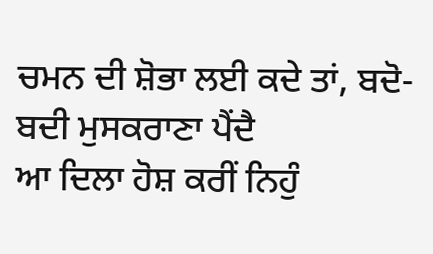ਚਮਨ ਦੀ ਸ਼ੋਭਾ ਲਈ ਕਦੇ ਤਾਂ, ਬਦੋ-ਬਦੀ ਮੁਸਕਰਾਣਾ ਪੈਂਦੈ
ਆ ਦਿਲਾ ਹੋਸ਼ ਕਰੀਂ ਨਿਹੁੰ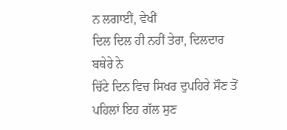ਨ ਲਗਾਈਂ, ਵੇਖੀਂ
ਦਿਲ ਦਿਲ ਹੀ ਨਹੀਂ ਤੇਰਾ, ਦਿਲਦਾਰ ਬਥੇਰੇ ਨੇ
ਚਿੱਟੇ ਦਿਨ ਵਿਚ ਸਿਖਰ ਦੁਪਹਿਰੇ ਸੌਣ ਤੋਂ ਪਹਿਲਾਂ ਇਹ ਗੱਲ ਸੁਣ